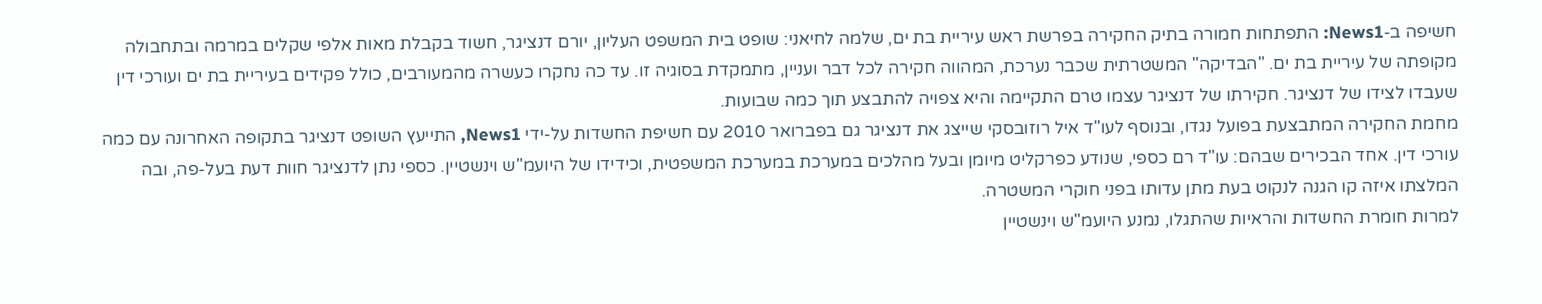חשיפה ב-News1: התפתחות חמורה בתיק החקירה בפרשת ראש עיריית בת ים, שלמה לחיאני: שופט בית המשפט העליון, יורם דנציגר, חשוד בקבלת מאות אלפי שקלים במרמה ובתחבולה מקופתה של עיריית בת ים. "הבדיקה" המשטרתית שכבר נערכת, המהווה חקירה לכל דבר ועניין, מתמקדת בסוגיה זו. עד כה נחקרו כעשרה מהמעורבים, כולל פקידים בעיריית בת ים ועורכי דין שעבדו לצידו של דנציגר. חקירתו של דנציגר עצמו טרם התקיימה והיא צפויה להתבצע תוך כמה שבועות.
מחמת החקירה המתבצעת בפועל נגדו, ובנוסף לעו"ד איל רוזובסקי שייצג את דנציגר גם בפברואר 2010 עם חשיפת החשדות על-ידי News1, התייעץ השופט דנציגר בתקופה האחרונה עם כמה עורכי דין. אחד הבכירים שבהם: עו"ד רם כספי, שנודע כפרקליט מיומן ובעל מהלכים במערכת במערכת המשפטית, וכידידו של היועמ"ש וינשטיין. כספי נתן לדנציגר חוות דעת בעל-פה, ובה המלצתו איזה קו הגנה לנקוט בעת מתן עדותו בפני חוקרי המשטרה.
למרות חומרת החשדות והראיות שהתגלו, נמנע היועמ"ש וינשטיין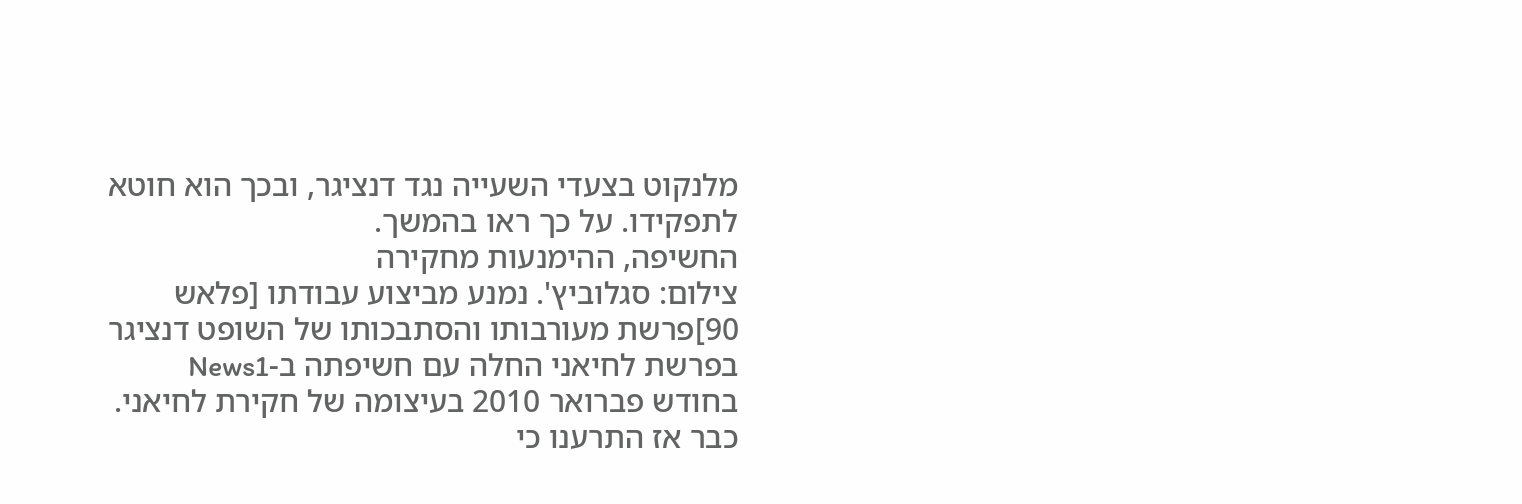מלנקוט בצעדי השעייה נגד דנציגר, ובכך הוא חוטא לתפקידו. על כך ראו בהמשך.
החשיפה, ההימנעות מחקירה
צילום: סגלוביץ'. נמנע מביצוע עבודתו [פלאש 90]פרשת מעורבותו והסתבכותו של השופט דנציגר בפרשת לחיאני החלה עם חשיפתה ב-News1 בחודש פברואר 2010 בעיצומה של חקירת לחיאני. כבר אז התרענו כי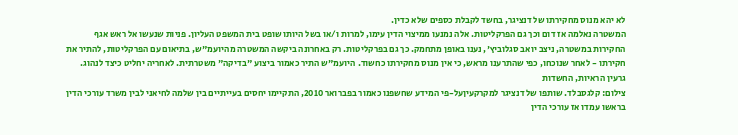לא יהא מנוס מחקירתו של דנציגר, בחשד לקבלת כספים שלא כדין.
המשטרה נאלמה אז דום וכך גם הפרקליטות. אלה נמנעו ממיצוי הדין עימו, למרות ו/או בשל היותו שופט בית המשפט העליון. פניות שנעשו אל ראש אגף החקירות במשטרה, ניצב יואב סגלוביץ', נענו באופן מתחמק. כך גם בפרקליטות. רק באחרונה ביקשה המשטרה מהיועמ"ש, בתיאום עם הפרקליטות, להתיר את חקירתו - לאחר שנוכחו, כפי שהתרענו מראש, כי אין מנוס מחקירתו כחשוד. היועמ"ש התיר כאמור ביצוע "בדיקה" משטרתית. לאחריה יחליט כיצד לנהוג.
גרעין הראיות, החשדות
צילום: קלגסבלד. שותפו של דנציגר למקרקעיןעל-פי המידע שחשפנו כאמור בפברואר 2010, התקיימו יחסים בעייתיים בין שלמה לחיאני לבין משרד עורכי הדין בראשו עמדו אז עורכי הדין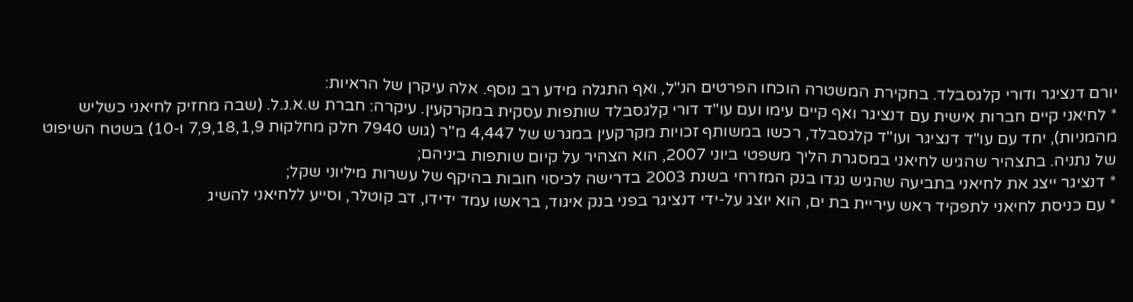יורם דנציגר ודורי קלגסבלד. בחקירת המשטרה הוכחו הפרטים הנ"ל, ואף התגלה מידע רב נוסף. אלה עיקרן של הראיות:
* לחיאני קיים חברות אישית עם דנציגר ואף קיים עימו ועם עו"ד דורי קלגסבלד שותפות עסקית במקרקעין. עיקרה: חברת ש.א.נ.ל. (שבה מחזיק לחיאני כשליש מהמניות), יחד עם עו"ד דנציגר ועו"ד קלגסבלד, רכשו במשותף זכויות מקרקעין במגרש של 4,447 מ"ר (גוש 7940 חלק מחלקות 7,9,18,1,9 ו-10) בשטח השיפוט של נתניה. בתצהיר שהגיש לחיאני במסגרת הליך משפטי ביוני 2007, הוא הצהיר על קיום שותפות ביניהם;
* דנציגר ייצג את לחיאני בתביעה שהגיש נגדו בנק המזרחי בשנת 2003 בדרישה לכיסוי חובות בהיקף של עשרות מיליוני שקל;
* עם כניסת לחיאני לתפקיד ראש עיריית בת ים, הוא יוצג על-ידי דנציגר בפני בנק איגוד, בראשו עמד ידידו, דב קוטלר, וסייע ללחיאני להשיג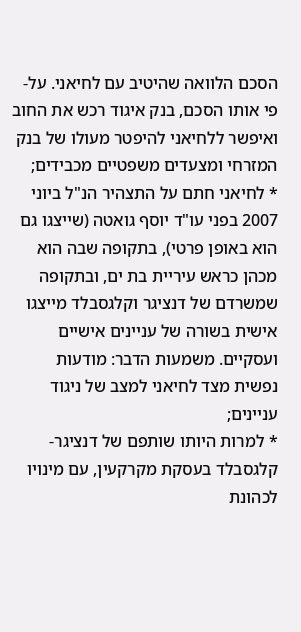הסכם הלוואה שהיטיב עם לחיאני. על-פי אותו הסכם, בנק איגוד רכש את החוב ואיפשר ללחיאני להיפטר מעולו של בנק המזרחי ומצעדים משפטיים מכבידים;
* לחיאני חתם על התצהיר הנ"ל ביוני 2007 בפני עו"ד יוסף גואטה (שייצגו גם הוא באופן פרטי), בתקופה שבה הוא מכהן כראש עיריית בת ים, ובתקופה שמשרדם של דנציגר וקלגסבלד מייצגו אישית בשורה של עניינים אישיים ועסקיים. משמעות הדבר: מודעות נפשית מצד לחיאני למצב של ניגוד עניינים;
* למרות היותו שותפם של דנציגר-קלגסבלד בעסקת מקרקעין, עם מינויו לכהונת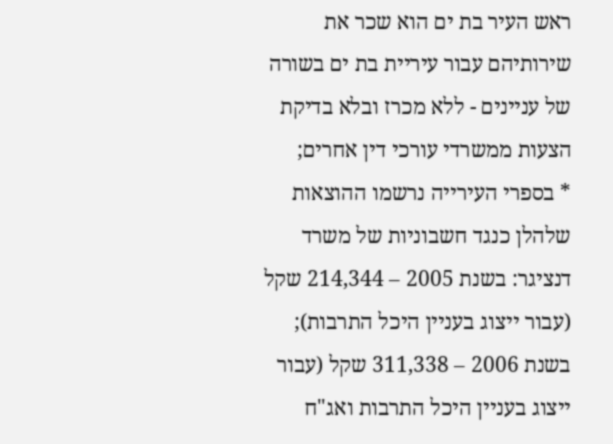ראש העיר בת ים הוא שכר את שירותיהם עבור עיריית בת ים בשורה של עניינים - ללא מכרז ובלא בדיקת הצעות ממשרדי עורכי דין אחרים;
* בספרי העירייה נרשמו ההוצאות שלהלן כנגד חשבוניות של משרד דנציגר: בשנת 2005 – 214,344 שקל (עבור ייצוג בעניין היכל התרבות); בשנת 2006 – 311,338 שקל (עבור ייצוג בעניין היכל התרבות ואג"ח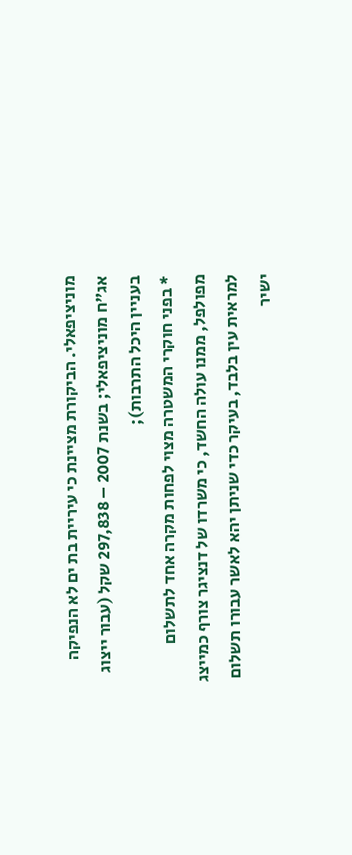מוניציפאלי. הביקורת מציינת כי עיריית בת ים לא הנפיקה אג"ח מוניציפאלי; בשנת 2007 – 297,838 שקל (עבור ייצוג בעניין היכל התרבות);
* בפני חוקרי המשטרה מצוי לפחות מקרה אחד לתשלום מפולפל, ממנו עולה החשד, כי משרדו של דנציגר צורף כמייצג למראית עין בלבד, בעיקר כדי שניתן יהא לאשר עבורו תשלום ישיר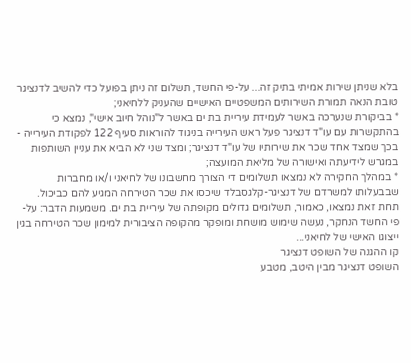בלא שניתן שירות אמיתי בתיק זה... על-פי החשד, תשלום זה ניתן בפועל כדי להשיב לדנציגר טובת הנאה תמורת השירותים המשפטיים האישיים שהעניק ללחיאני;
* בביקורת שנערכה באשר לעמידת עיריית בת ים באשר ל"נוהל חיוב אישי", נמצא כי בהתקשרות עם עו"ד דנציגר פעל ראש העירייה בניגוד להוראות סעיף 122 לפקודת העירייה - בכך שמצד אחד שכר את שירותיו של עו"ד דנציגר; ומצד שני לא הביא את עניין השותפות במגרש לידיעתה ואישורה של מליאת המועצה;
* במהלך החקירה לא נמצאו תשלומים די הצורך מחשבונו של לחיאני ו/או מחברות שבבעלותו למשרדם של דנציגר-קלגסבלד שיכסו את שכר הטירחה המגיע להם כביכול. תחת זאת נמצאו, כאמור, תשלומים גדולים מקופתה של עיריית בת ים. משמעות הדבר: על-פי החשד הנחקר, נעשה שימוש מושחת ומופקר מהקופה הציבורית למימון שכר הטירחה בגין ייצוגו האישי של לחיאני...
קו ההגנה של השופט דנציגר
השופט דנציגר מבין היטב, מטבע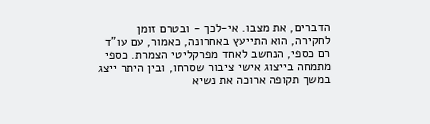הדברים, את מצבו. אי-לכך - ובטרם זומן לחקירה, הוא התייעץ באחרונה, כאמור, עם עו"ד רם כספי, הנחשב לאחד מפרקליטי הצמרת. כספי מתמחה בייצוג אישי ציבור שסרחו, ובין היתר ייצג במשך תקופה ארוכה את נשיא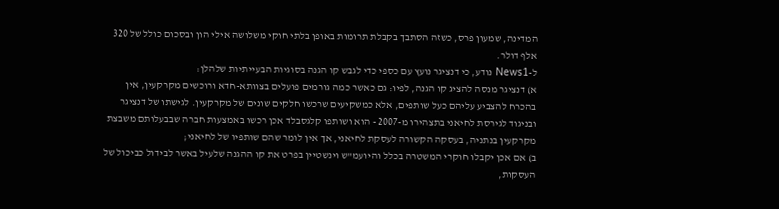המדינה, שמעון פרס, כשזה הסתבך בקבלת תרומות באופן בלתי חוקי משלושה אילי הון ובסכום כולל של 320 אלף דולר.
ל-News1 נודע, כי דנציגר נועץ עם כספי כדי לגבש קו הגנה בסוגיות הבעייתיות שלהלן:
א) דנציגר מנסה להציג קו הגנה, לפיו: גם כאשר כמה גורמים פועלים בצוותא-חדא ורוכשים מקרקעין, אין בהכרח להצביע עליהם כעל שותפים, אלא כמשקיעים שרכשו חלקים שונים של מקרקעין. לגישתו של דנציגר ובניגוד לגירסת לחיאני בתצהירו מ-2007 - הוא ושותפו קלגסבלד אכן רכשו באמצעות חברה שבבעלותם משבצת מקרקעין בנתניה, בעסקה הקשורה לעסקת לחיאני, אך אין לומר שהם שותפיו של לחיאני;
ב) אם אכן יקבלו חוקרי המשטרה בכלל והיועמ"ש וינשטיין בפרט את קו ההגנה שלעיל באשר לבידול כביכול של העסקות,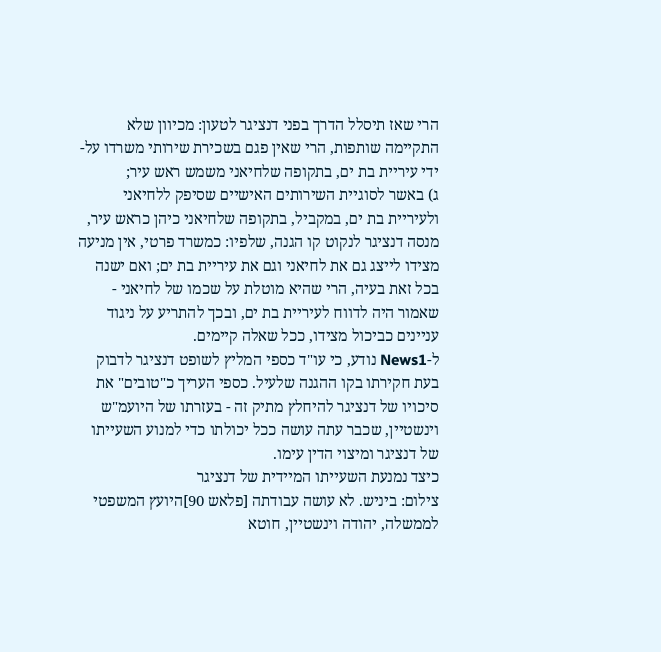הרי שאז תיסלל הדרך בפני דנציגר לטעון: מכיוון שלא התקיימה שותפות, הרי שאין פגם בשכירת שירותי משרדו על-ידי עיריית בת ים, בתקופה שלחיאני משמש ראש עיר;
ג) באשר לסוגיית השירותים האישיים שסיפק ללחיאני ולעיריית בת ים, במקביל, בתקופה שלחיאני כיהן כראש עיר, מנסה דנציגר לנקוט קו הגנה, שלפיו: כמשרד פרטי, אין מניעה מצידו לייצג גם את לחיאני וגם את עיריית בת ים; ואם ישנה בכל זאת בעיה, הרי שהיא מוטלת על שכמו של לחיאני - שאמור היה לדווח לעיריית בת ים, ובכך להתריע על ניגוד עניינים כביכול מצידו, ככל שאלה קיימים.
ל-News1 נודע, כי עו"ד כספי המליץ לשופט דנציגר לדבוק בעת חקירתו בקו ההגנה שלעיל. כספי העריך כ"טובים" את סיכויו של דנציגר להיחלץ מתיק זה - בעזרתו של היועמ"ש וינשטיין, שכבר עתה עושה ככל יכולתו כדי למנוע השעייתו של דנציגר ומיצוי הדין עימו.
כיצד נמנעת השעייתו המיידית של דנציגר
צילום: ביניש. לא עושה עבודתה [פלאש 90]היועץ המשפטי לממשלה, יהודה וינשטיין, חוטא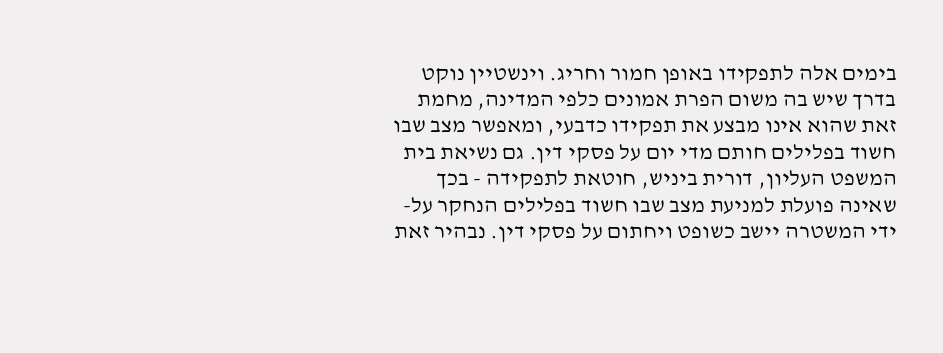בימים אלה לתפקידו באופן חמור וחריג. וינשטיין נוקט בדרך שיש בה משום הפרת אמונים כלפי המדינה, מחמת זאת שהוא אינו מבצע את תפקידו כדבעי, ומאפשר מצב שבו חשוד בפלילים חותם מדי יום על פסקי דין. גם נשיאת בית המשפט העליון, דורית ביניש, חוטאת לתפקידה - בכך שאינה פועלת למניעת מצב שבו חשוד בפלילים הנחקר על-ידי המשטרה יישב כשופט ויחתום על פסקי דין. נבהיר זאת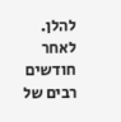להלן.
לאחר חודשים רבים של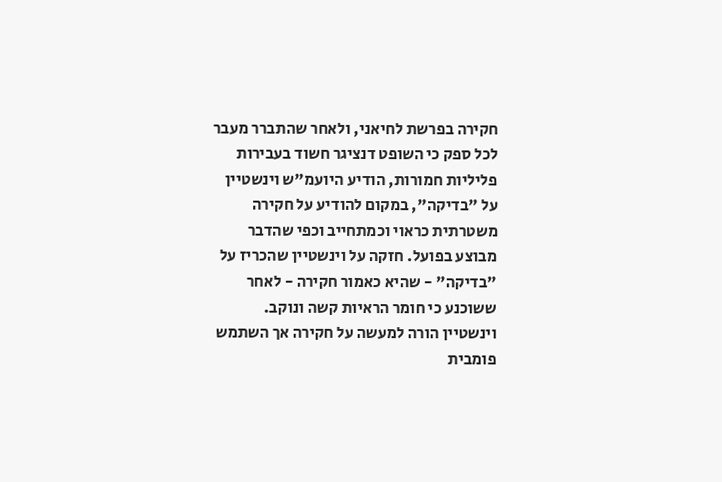חקירה בפרשת לחיאני, ולאחר שהתברר מעבר לכל ספק כי השופט דנציגר חשוד בעבירות פליליות חמורות, הודיע היועמ"ש וינשטיין על "בדיקה", במקום להודיע על חקירה משטרתית כראוי וכמתחייב וכפי שהדבר מבוצע בפועל. חזקה על וינשטיין שהכריז על "בדיקה" - שהיא כאמור חקירה - לאחר ששוכנע כי חומר הראיות קשה ונוקב.
וינשטיין הורה למעשה על חקירה אך השתמש פומבית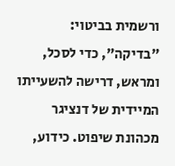ורשמית בביטוי: "בדיקה", כדי לסכל, ומראש, דרישה להשעייתו המיידית של דנציגר מכהונת שיפוט. כידוע,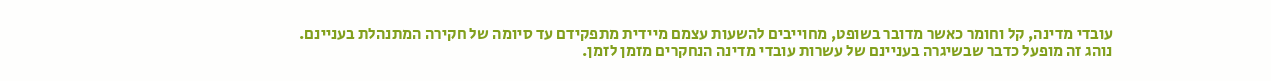עובדי מדינה, קל וחומר כאשר מדובר בשופט, מחוייבים להשעות עצמם מיידית מתפקידם עד סיומה של חקירה המתנהלת בעניינם. נוהג זה מופעל כדבר שבשיגרה בעניינם של עשרות עובדי מדינה הנחקרים מזמן לזמן.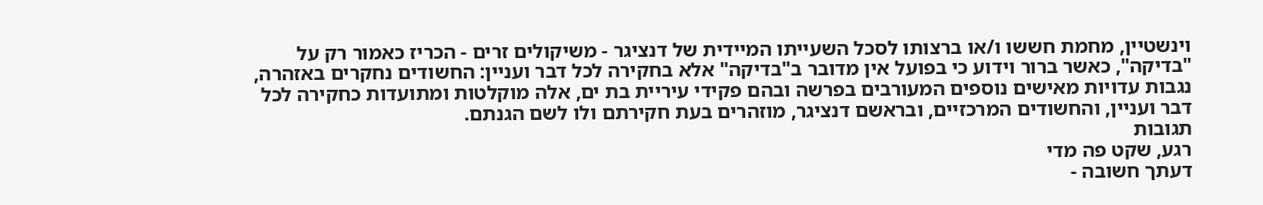וינשטיין, מחמת חששו ו/או ברצותו לסכל השעייתו המיידית של דנציגר - משיקולים זרים - הכריז כאמור רק על "בדיקה", כאשר ברור וידוע כי בפועל אין מדובר ב"בדיקה" אלא בחקירה לכל דבר ועניין: החשודים נחקרים באזהרה, נגבות עדויות מאישים נוספים המעורבים בפרשה ובהם פקידי עיריית בת ים, אלה מוקלטות ומתועדות כחקירה לכל דבר ועניין, והחשודים המרכזיים, ובראשם דנציגר, מוזהרים בעת חקירתם ולו לשם הגנתם.
תגובות
רגע, שקט פה מדי
דעתך חשובה -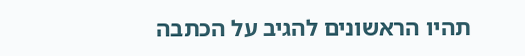תהיו הראשונים להגיב על הכתבה